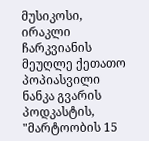მუსიკოსი, ირაკლი ჩარკვიანის მეუღლე ქეთათო პოპიასვილი ნანკა გვარის პოდკასტის, "მარტოობის 15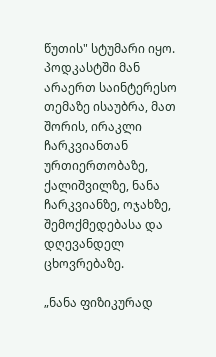წუთის" სტუმარი იყო. პოდკასტში მან არაერთ საინტერესო თემაზე ისაუბრა, მათ შორის, ირაკლი ჩარკვიანთან ურთიერთობაზე, ქალიშვილზე, ნანა ჩარკვიანზე, ოჯახზე, შემოქმედებასა და დღევანდელ ცხოვრებაზე.

„ნანა ფიზიკურად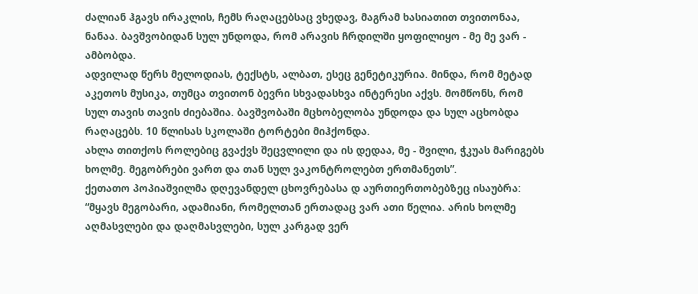ძალიან ჰგავს ირაკლის, ჩემს რაღაცებსაც ვხედავ, მაგრამ ხასიათით თვითონაა, ნანაა. ბავშვობიდან სულ უნდოდა, რომ არავის ჩრდილში ყოფილიყო - მე მე ვარ - ამბობდა.
ადვილად წერს მელოდიას, ტექსტს, ალბათ, ესეც გენეტიკურია. მინდა, რომ მეტად აკეთოს მუსიკა, თუმცა თვითონ ბევრი სხვადასხვა ინტერესი აქვს. მომწონს, რომ სულ თავის თავის ძიებაშია. ბავშვობაში მცხობელობა უნდოდა და სულ აცხობდა რაღაცებს. 10 წლისას სკოლაში ტორტები მიჰქონდა.
ახლა თითქოს როლებიც გვაქვს შეცვლილი და ის დედაა, მე - შვილი, ჭკუას მარიგებს ხოლმე. მეგობრები ვართ და თან სულ ვაკონტროლებთ ერთმანეთს”.
ქეთათო პოპიაშვილმა დღევანდელ ცხოვრებასა დ აურთიერთობებზეც ისაუბრა:
“მყავს მეგობარი, ადამიანი, რომელთან ერთადაც ვარ ათი წელია. არის ხოლმე აღმასვლები და დაღმასვლები, სულ კარგად ვერ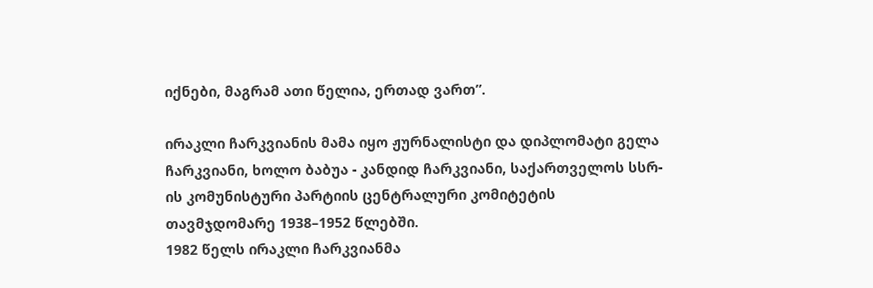იქნები, მაგრამ ათი წელია, ერთად ვართ”.

ირაკლი ჩარკვიანის მამა იყო ჟურნალისტი და დიპლომატი გელა ჩარკვიანი, ხოლო ბაბუა - კანდიდ ჩარკვიანი, საქართველოს სსრ-ის კომუნისტური პარტიის ცენტრალური კომიტეტის თავმჯდომარე 1938–1952 წლებში.
1982 წელს ირაკლი ჩარკვიანმა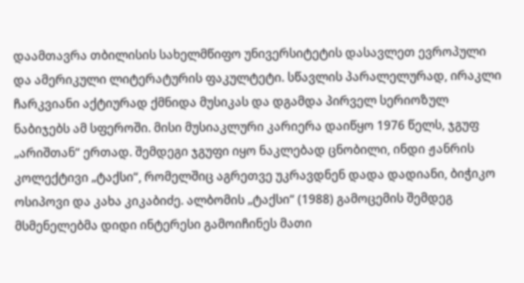დაამთავრა თბილისის სახელმწიფო უნივერსიტეტის დასავლეთ ევროპული და ამერიკული ლიტერატურის ფაკულტეტი. სწავლის პარალელურად, ირაკლი ჩარკვიანი აქტიურად ქმნიდა მუსიკას და დგამდა პირველ სერიოზულ ნაბიჯებს ამ სფეროში. მისი მუსიაკლური კარიერა დაიწყო 1976 წელს, ჯგუფ „არიშთან“ ერთად. შემდეგი ჯგუფი იყო ნაკლებად ცნობილი, ინდი ჟანრის კოლექტივი „ტაქსი“, რომელშიც აგრეთვე უკრავდნენ დადა დადიანი, ბიჭიკო ოსიპოვი და კახა კიკაბიძე. ალბომის „ტაქსი“ (1988) გამოცემის შემდეგ მსმენელებმა დიდი ინტერესი გამოიჩინეს მათი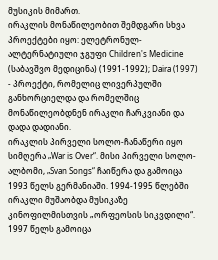მუსიკის მიმართ.
ირაკლის მონაწილეობით შემდგარი სხვა პროექტები იყო: ელეტრონულ-ალტერნატიული ჯგუფი Children's Medicine (საბავშვო მედიცინა) (1991-1992); Daira (1997) - პროექტი, რომელიც ლივერპულში განხორციელდა და რომელშიც მონაწილეობდნენ ირაკლი ჩარკვიანი და დადა დადიანი.
ირაკლის პირველი სოლო-ჩანაწერი იყო სიმღერა „War is Over“. მისი პირველი სოლო-ალბომი, „Svan Songs“ ჩაიწერა და გამოიცა 1993 წელს გერმანიაში. 1994-1995 წლებში ირაკლი მუშაობდა მუსიკაზე კინოფილმისთვის „ორფეოსის სიკვდილი“.
1997 წელს გამოიცა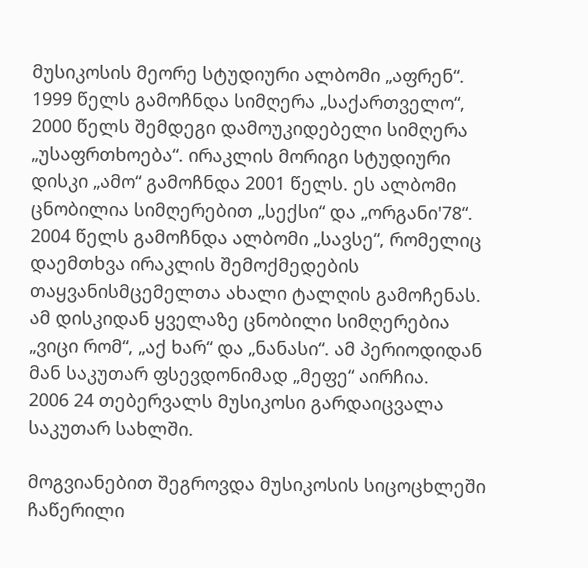მუსიკოსის მეორე სტუდიური ალბომი „აფრენ“. 1999 წელს გამოჩნდა სიმღერა „საქართველო“, 2000 წელს შემდეგი დამოუკიდებელი სიმღერა „უსაფრთხოება“. ირაკლის მორიგი სტუდიური დისკი „ამო“ გამოჩნდა 2001 წელს. ეს ალბომი ცნობილია სიმღერებით „სექსი“ და „ორგანი'78“.
2004 წელს გამოჩნდა ალბომი „სავსე“, რომელიც დაემთხვა ირაკლის შემოქმედების თაყვანისმცემელთა ახალი ტალღის გამოჩენას. ამ დისკიდან ყველაზე ცნობილი სიმღერებია „ვიცი რომ“, „აქ ხარ“ და „ნანასი“. ამ პერიოდიდან მან საკუთარ ფსევდონიმად „მეფე“ აირჩია.
2006 24 თებერვალს მუსიკოსი გარდაიცვალა საკუთარ სახლში.

მოგვიანებით შეგროვდა მუსიკოსის სიცოცხლეში ჩაწერილი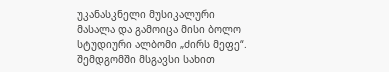უკანასკნელი მუსიკალური მასალა და გამოიცა მისი ბოლო სტუდიური ალბომი „ძირს მეფე“. შემდგომში მსგავსი სახით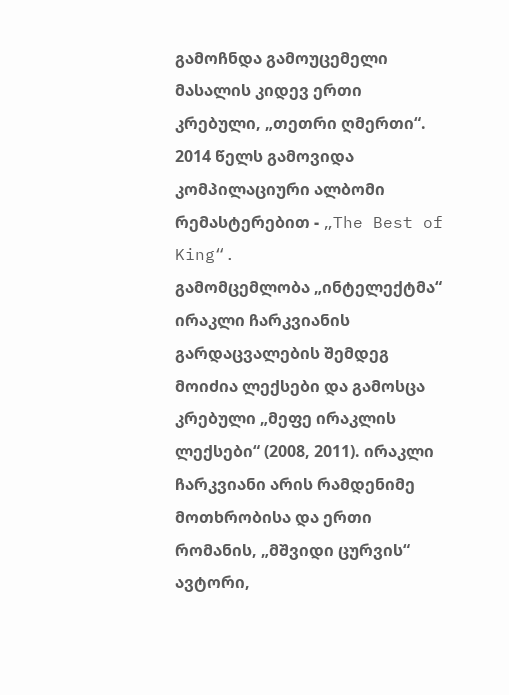გამოჩნდა გამოუცემელი მასალის კიდევ ერთი კრებული, „თეთრი ღმერთი“. 2014 წელს გამოვიდა კომპილაციური ალბომი რემასტერებით - „The Best of King“.
გამომცემლობა „ინტელექტმა“ ირაკლი ჩარკვიანის გარდაცვალების შემდეგ მოიძია ლექსები და გამოსცა კრებული „მეფე ირაკლის ლექსები“ (2008, 2011). ირაკლი ჩარკვიანი არის რამდენიმე მოთხრობისა და ერთი რომანის, „მშვიდი ცურვის“ ავტორი,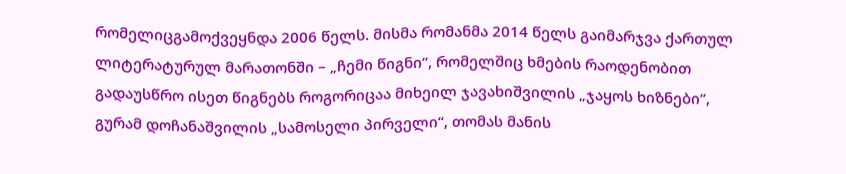რომელიცგამოქვეყნდა 2006 წელს. მისმა რომანმა 2014 წელს გაიმარჯვა ქართულ ლიტერატურულ მარათონში – „ჩემი წიგნი“, რომელშიც ხმების რაოდენობით გადაუსწრო ისეთ წიგნებს როგორიცაა მიხეილ ჯავახიშვილის „ჯაყოს ხიზნები“, გურამ დოჩანაშვილის „სამოსელი პირველი“, თომას მანის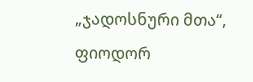„ჯადოსნური მთა“, ფიოდორ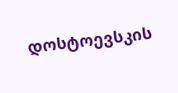დოსტოევსკის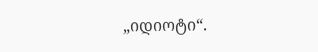„იდიოტი“.